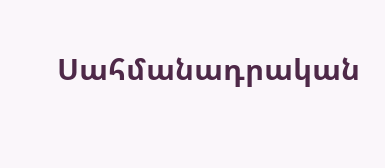Սահմանադրական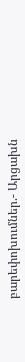բարեփոխումներ.- Արցախն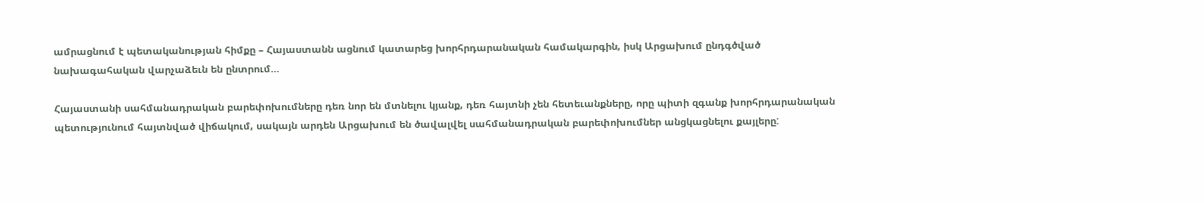ամրացնում է պետականության հիմքը – Հայաստանն ացնում կատարեց խորհրդարանական համակարգին, իսկ Արցախում ընդգծված նախագահական վարչաձեւն են ընտրում…

Հայաստանի սահմանադրական բարեփոխումները դեռ նոր են մտնելու կյանք, դեռ հայտնի չեն հետեւանքները, որը պիտի զգանք խորհրդարանական պետությունում հայտնված վիճակում, սակայն արդեն Արցախում են ծավալվել սահմանադրական բարեփոխումներ անցկացնելու քայլերը: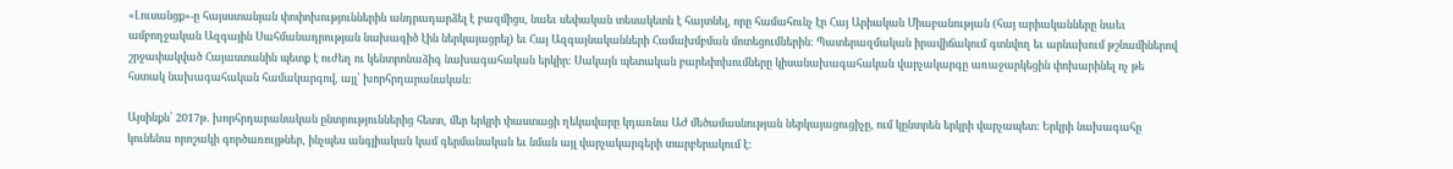«Լուսանցք»-ը հայսստանյան փոփոխություններին անդրադարձել է բազմիցս, նաեւ սեփական տեսակետն է հայտնել, որը համահունչ էր Հայ Արիական Միաբանության (հայ արիականները նաեւ ամբողջական Ազգային Սահմանադրության նախագիծ էին ներկայացրել) եւ Հայ Ազգայնականների Համախմբման մոտեցումներին: Պատերազմական իրավիճակում գտնվող եւ արնախում թշնամիներով շրջափակված Հայաստանին պետք է ուժեղ ու կենտրոնաձիգ նախագահական երկիր: Սակայն պետական բարեփոխումները կիսանախագահական վարչակարգը առաջարկեցին փոխարինել ոչ թե հստակ նախագահական համակարգով, այլ՝ խորհրդարանական:

Այսինքն՝ 2017թ. խորհրդարանական ընտրություններից հետո, մեր երկրի փաստացի ղեկավարը կդառնա ԱԺ մեծամասնության ներկայացուցիչը, ում կընտրեն երկրի վարչապետ: Երկրի նախագահը կունենա որոշակի գործառույթներ, ինչպես անգլիական կամ գերմանական եւ նման այլ վարչակարգերի տարբերակում է: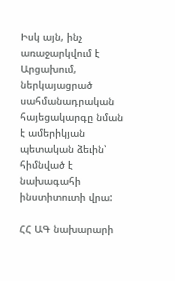Իսկ այն, ինչ առաջարկվում է Արցախում, ներկայացրած սահմանադրական հայեցակարգը նման է ամերիկյան պետական ձեւին՝ հիմնված է նախագահի ինստիտուտի վրա:

ՀՀ ԱԳ նախարարի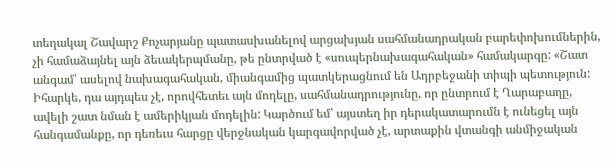տեղակալ Շավարշ Քոչարյանը պատասխանելով արցախյան սահմանադրական բարեփոխումներին, չի համաձայնել այն ձեւակերպմանը, թե ընտրված է «սուպերնախագահական» համակարգը: «Շատ անգամ՝ ասելով նախագահական, միանգամից պատկերացնում են Ադրբեջանի տիպի պետություն: Իհարկե, դա այդպես չէ, որովհետեւ այն մոդելը, սահմանադրությունը, որ ընտրում է Ղարաբաղը, ավելի շատ նման է ամերիկյան մոդելին: Կարծում եմ՝ այստեղ իր դերակատարումն է ունեցել այն հանգամանքը, որ դեռեւս հարցը վերջնական կարգավորված չէ, արտաքին վտանգի անմիջական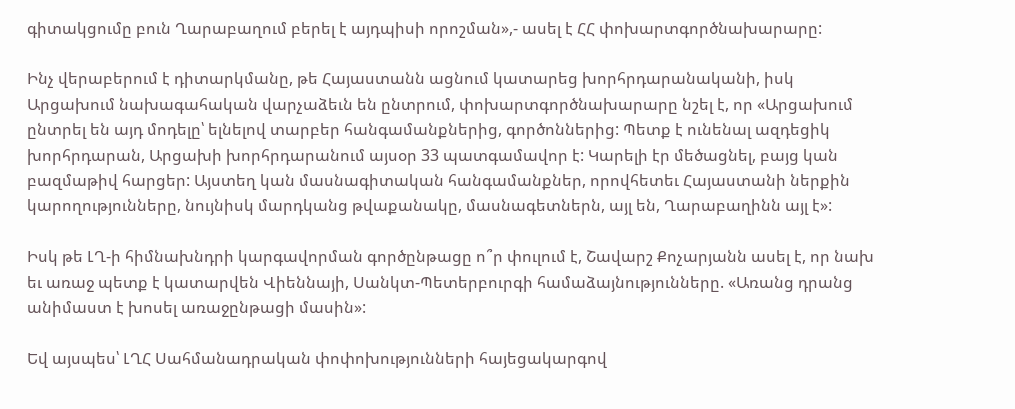գիտակցումը բուն Ղարաբաղում բերել է այդպիսի որոշման»,- ասել է ՀՀ փոխարտգործնախարարը:

Ինչ վերաբերում է դիտարկմանը, թե Հայաստանն ացնում կատարեց խորհրդարանականի, իսկ Արցախում նախագահական վարչաձեւն են ընտրում, փոխարտգործնախարարը նշել է, որ «Արցախում ընտրել են այդ մոդելը՝ ելնելով տարբեր հանգամանքներից, գործոններից: Պետք է ունենալ ազդեցիկ խորհրդարան, Արցախի խորհրդարանում այսօր 33 պատգամավոր է: Կարելի էր մեծացնել, բայց կան բազմաթիվ հարցեր: Այստեղ կան մասնագիտական հանգամանքներ, որովհետեւ Հայաստանի ներքին կարողությունները, նույնիսկ մարդկանց թվաքանակը, մասնագետներն, այլ են, Ղարաբաղինն այլ է»:

Իսկ թե ԼՂ-ի հիմնախնդրի կարգավորման գործընթացը ո՞ր փուլում է, Շավարշ Քոչարյանն ասել է, որ նախ եւ առաջ պետք է կատարվեն Վիեննայի, Սանկտ-Պետերբուրգի համաձայնությունները. «Առանց դրանց անիմաստ է խոսել առաջընթացի մասին»:

Եվ այսպես՝ ԼՂՀ Սահմանադրական փոփոխությունների հայեցակարգով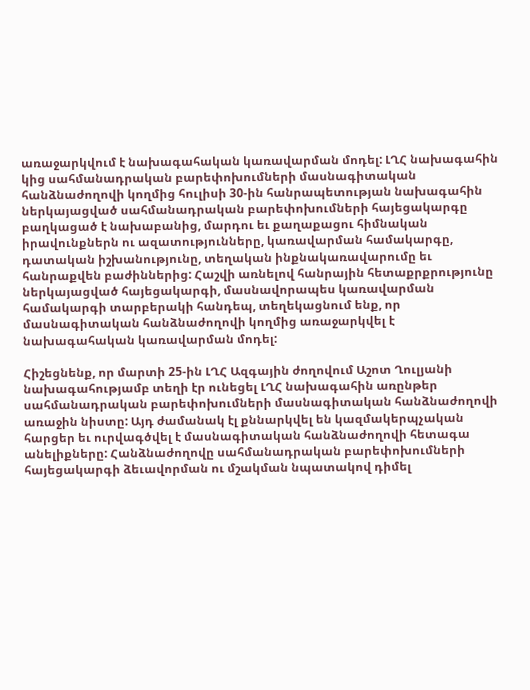առաջարկվում է նախագահական կառավարման մոդել: ԼՂՀ նախագահին կից սահմանադրական բարեփոխումների մասնագիտական հանձնաժողովի կողմից հուլիսի 30-ին հանրապետության նախագահին ներկայացված սահմանադրական բարեփոխումների հայեցակարգը բաղկացած է նախաբանից, մարդու եւ քաղաքացու հիմնական իրավունքներն ու ազատությունները, կառավարման համակարգը, դատական իշխանությունը, տեղական ինքնակառավարումը եւ հանրաքվեն բաժիններից: Հաշվի առնելով հանրային հետաքրքրությունը ներկայացված հայեցակարգի, մասնավորապես կառավարման համակարգի տարբերակի հանդեպ, տեղեկացնում ենք, որ մասնագիտական հանձնաժողովի կողմից առաջարկվել է նախագահական կառավարման մոդել:

Հիշեցնենք, որ մարտի 25-ին ԼՂՀ Ազգային ժողովում Աշոտ Ղուլյանի նախագահությամբ տեղի էր ունեցել ԼՂՀ նախագահին առընթեր սահմանադրական բարեփոխումների մասնագիտական հանձնաժողովի առաջին նիստը: Այդ ժամանակ էլ քննարկվել են կազմակերպչական հարցեր եւ ուրվագծվել է մասնագիտական հանձնաժողովի հետագա անելիքները: Հանձնաժողովը սահմանադրական բարեփոխումների հայեցակարգի ձեւավորման ու մշակման նպատակով դիմել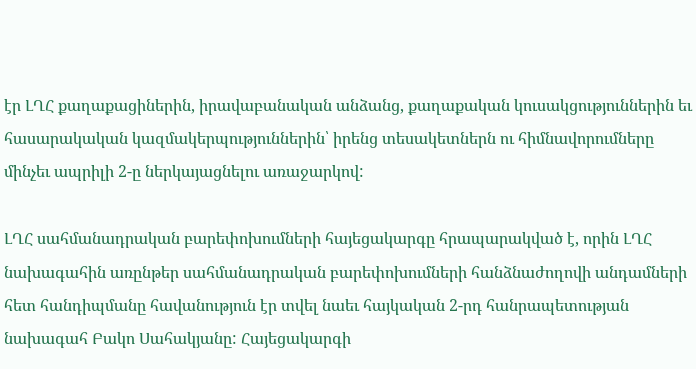էր ԼՂՀ քաղաքացիներին, իրավաբանական անձանց, քաղաքական կուսակցություններին եւ հասարակական կազմակերպություններին՝ իրենց տեսակետներն ու հիմնավորումները մինչեւ ապրիլի 2-ը ներկայացնելու առաջարկով:

ԼՂՀ սահմանադրական բարեփոխումների հայեցակարգը հրապարակված է, որին ԼՂՀ նախագահին առընթեր սահմանադրական բարեփոխումների հանձնաժողովի անդամների հետ հանդիպմանը հավանություն էր տվել նաեւ հայկական 2-րդ հանրապետության նախագահ Բակո Սահակյանը: Հայեցակարգի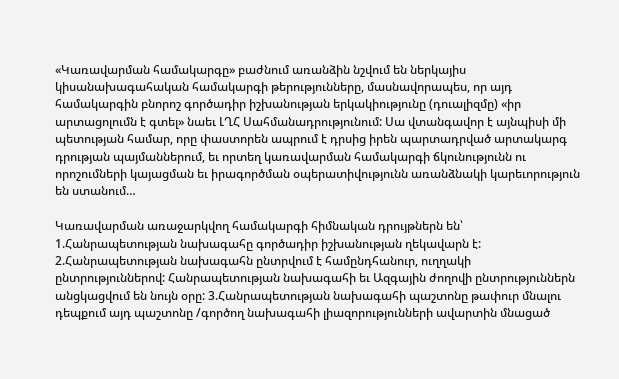«Կառավարման համակարգը» բաժնում առանձին նշվում են ներկայիս կիսանախագահական համակարգի թերությունները, մասնավորապես, որ այդ համակարգին բնորոշ գործադիր իշխանության երկակիությունը (դուալիզմը) «իր արտացոլումն է գտել» նաեւ ԼՂՀ Սահմանադրությունում: Սա վտանգավոր է այնպիսի մի պետության համար, որը փաստորեն ապրում է դրսից իրեն պարտադրված արտակարգ դրության պայմաններում, եւ որտեղ կառավարման համակարգի ճկունությունն ու որոշումների կայացման եւ իրագործման օպերատիվությունն առանձնակի կարեւորություն են ստանում…

Կառավարման առաջարկվող համակարգի հիմնական դրույթներն են՝ 1.Հանրապետության նախագահը գործադիր իշխանության ղեկավարն է: 2.Հանրապետության նախագահն ընտրվում է համընդհանուր, ուղղակի ընտրություններով: Հանրապետության նախագահի եւ Ազգային ժողովի ընտրություններն անցկացվում են նույն օրը: 3.Հանրապետության նախագահի պաշտոնը թափուր մնալու դեպքում այդ պաշտոնը /գործող նախագահի լիազորությունների ավարտին մնացած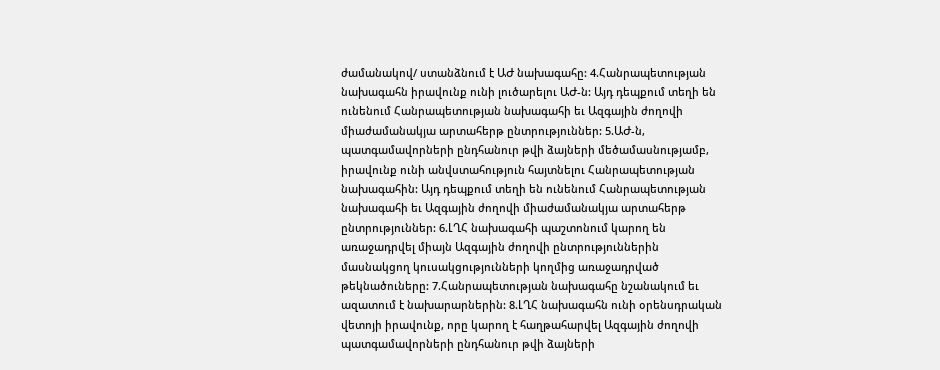ժամանակով/ ստանձնում է ԱԺ նախագահը: 4.Հանրապետության նախագահն իրավունք ունի լուծարելու ԱԺ-ն: Այդ դեպքում տեղի են ունենում Հանրապետության նախագահի եւ Ազգային ժողովի միաժամանակյա արտահերթ ընտրություններ: 5.ԱԺ-ն, պատգամավորների ընդհանուր թվի ձայների մեծամասնությամբ, իրավունք ունի անվստահություն հայտնելու Հանրապետության նախագահին: Այդ դեպքում տեղի են ունենում Հանրապետության նախագահի եւ Ազգային ժողովի միաժամանակյա արտահերթ ընտրություններ: 6.ԼՂՀ նախագահի պաշտոնում կարող են առաջադրվել միայն Ազգային ժողովի ընտրություններին մասնակցող կուսակցությունների կողմից առաջադրված թեկնածուները: 7.Հանրապետության նախագահը նշանակում եւ ազատում է նախարարներին: 8.ԼՂՀ նախագահն ունի օրենսդրական վետոյի իրավունք, որը կարող է հաղթահարվել Ազգային ժողովի պատգամավորների ընդհանուր թվի ձայների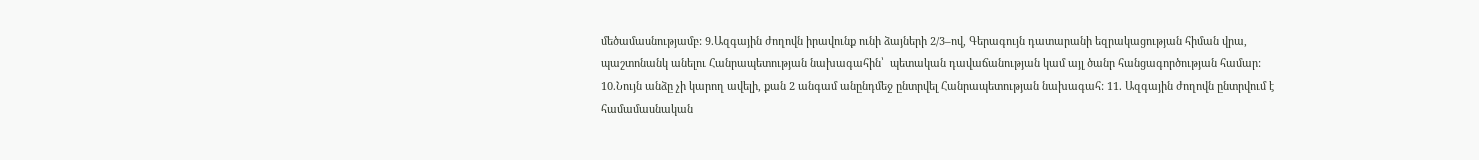մեծամասնությամբ: 9.Ազգային ժողովն իրավունք ունի ձայների 2/3–ով, Գերագույն դատարանի եզրակացության հիման վրա, պաշտոնանկ անելու Հանրապետության նախագահին՝  պետական դավաճանության կամ այլ ծանր հանցագործության համար: 10.Նույն անձը չի կարող ավելի, քան 2 անգամ անընդմեջ ընտրվել Հանրապետության նախագահ: 11. Ազգային ժողովն ընտրվում է համամասնական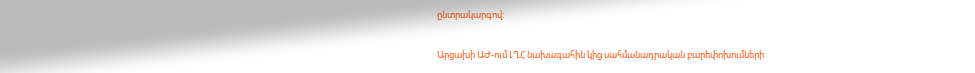ընտրակարգով:

Արցախի ԱԺ-ում ԼՂՀ նախագահին կից սահմանադրական բարեփոխումների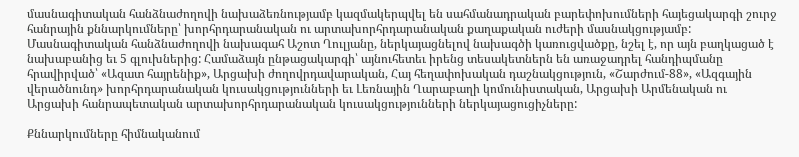մասնագիտական հանձնաժողովի նախաձեռնությամբ կազմակերպվել են սահմանադրական բարեփոխումների հայեցակարգի շուրջ հանրային քննարկումները՝ խորհրդարանական ու արտախորհրդարանական քաղաքական ուժերի մասնակցությամբ: Մասնագիտական հանձնաժողովի նախագահ Աշոտ Ղուլյանը, ներկայացնելով նախագծի կառուցվածքը, նշել է, որ այն բաղկացած է նախաբանից եւ 5 գլուխներից: Համաձայն ընթացակարգի՝ այնուհետեւ իրենց տեսակետներն են առաջադրել հանդիպմանը հրավիրված՝ «Ազատ հայրենիք», Արցախի ժողովրդավարական, Հայ հեղափոխական դաշնակցություն, «Շարժում-88», «Ազգային վերածնունդ» խորհրդարանական կուսակցությունների եւ Լեռնային Ղարաբաղի կոմունիստական, Արցախի Արմենական ու Արցախի հանրապետական արտախորհրդարանական կուսակցությունների ներկայացուցիչները:

Քննարկումները հիմնականում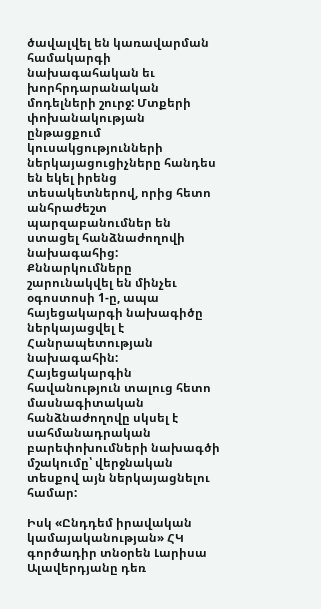ծավալվել են կառավարման համակարգի նախագահական եւ խորհրդարանական մոդելների շուրջ: Մտքերի փոխանակության ընթացքում կուսակցությունների ներկայացուցիչները հանդես են եկել իրենց տեսակետներով, որից հետո անհրաժեշտ պարզաբանումներ են ստացել հանձնաժողովի նախագահից: Քննարկումները շարունակվել են մինչեւ օգոստոսի 1-ը, ապա հայեցակարգի նախագիծը ներկայացվել է Հանրապետության նախագահին: Հայեցակարգին հավանություն տալուց հետո մասնագիտական հանձնաժողովը սկսել է սահմանադրական բարեփոխումների նախագծի մշակումը՝ վերջնական տեսքով այն ներկայացնելու համար:

Իսկ «Ընդդեմ իրավական կամայականության» ՀԿ գործադիր տնօրեն Լարիսա Ալավերդյանը դեռ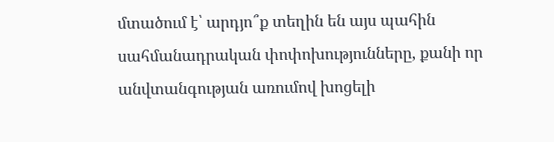մտածում է՝ արդյո՞ք տեղին են այս պահին սահմանադրական փոփոխությունները, քանի որ անվտանգության առումով խոցելի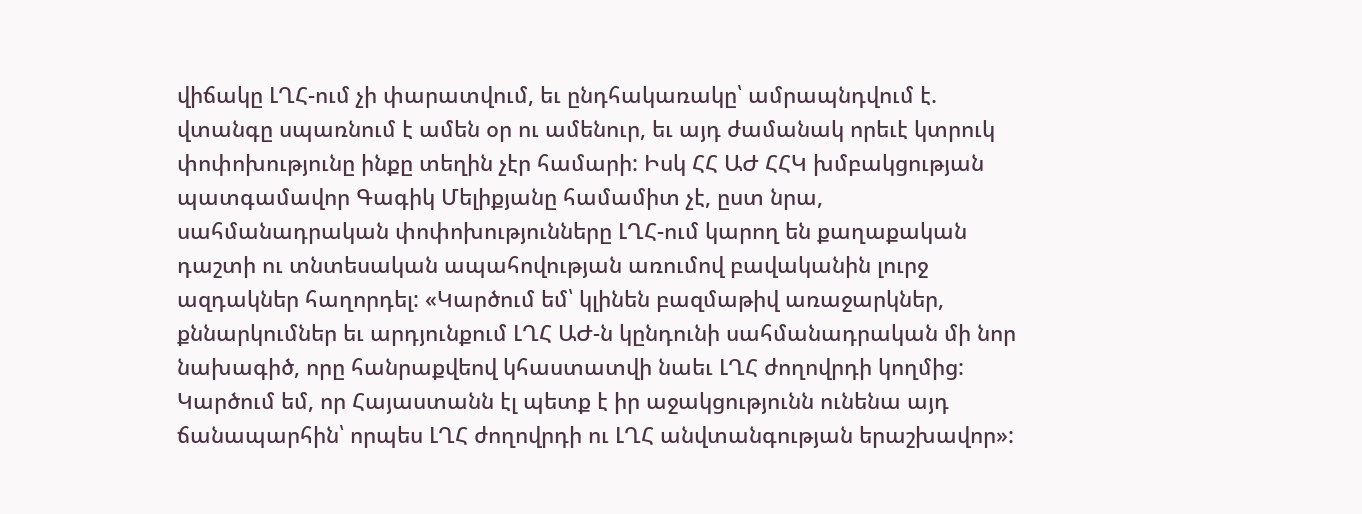վիճակը ԼՂՀ-ում չի փարատվում, եւ ընդհակառակը՝ ամրապնդվում է. վտանգը սպառնում է ամեն օր ու ամենուր, եւ այդ ժամանակ որեւէ կտրուկ փոփոխությունը ինքը տեղին չէր համարի: Իսկ ՀՀ ԱԺ ՀՀԿ խմբակցության պատգամավոր Գագիկ Մելիքյանը համամիտ չէ, ըստ նրա, սահմանադրական փոփոխությունները ԼՂՀ-ում կարող են քաղաքական դաշտի ու տնտեսական ապահովության առումով բավականին լուրջ ազդակներ հաղորդել: «Կարծում եմ՝ կլինեն բազմաթիվ առաջարկներ, քննարկումներ եւ արդյունքում ԼՂՀ ԱԺ-ն կընդունի սահմանադրական մի նոր նախագիծ, որը հանրաքվեով կհաստատվի նաեւ ԼՂՀ ժողովրդի կողմից: Կարծում եմ, որ Հայաստանն էլ պետք է իր աջակցությունն ունենա այդ ճանապարհին՝ որպես ԼՂՀ ժողովրդի ու ԼՂՀ անվտանգության երաշխավոր»: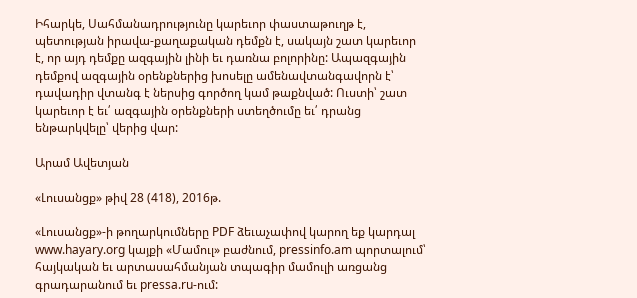Իհարկե, Սահմանադրությունը կարեւոր փաստաթուղթ է, պետության իրավա-քաղաքական դեմքն է, սակայն շատ կարեւոր է, որ այդ դեմքը ազգային լինի եւ դառնա բոլորինը: Ապազգային դեմքով ազգային օրենքներից խոսելը ամենավտանգավորն է՝ դավադիր վտանգ է ներսից գործող կամ թաքնված: Ուստի՝ շատ կարեւոր է եւ՛ ազգային օրենքների ստեղծումը եւ՛ դրանց ենթարկվելը՝ վերից վար:

Արամ Ավետյան

«Լուսանցք» թիվ 28 (418), 2016թ.

«Լուսանցք»-ի թողարկումները PDF ձեւաչափով կարող եք կարդալ www.hayary.org կայքի «Մամուլ» բաժնում, pressinfo.am պորտալում՝ հայկական եւ արտասահմանյան տպագիր մամուլի առցանց գրադարանում եւ pressa.ru-ում: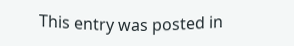This entry was posted in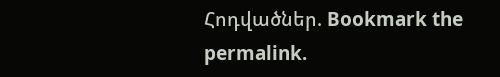Հոդվածներ. Bookmark the permalink.